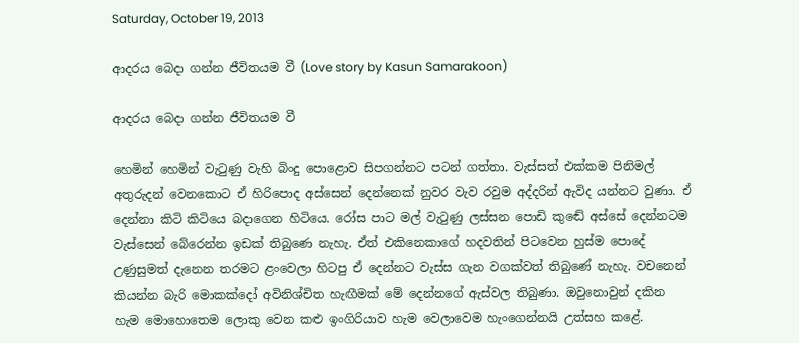Saturday, October 19, 2013

ආදරය බෙදා ගන්න ජීවිතයම වී (Love story by Kasun Samarakoon)

ආදරය බෙදා ගන්න ජීවිතයම වී

හෙමින් හෙමින් වැටුණු වැහි බිංදු පොළොව සිපගන්නට පටන් ගත්තා. වැස්සත් එක්කම පිනිමල් අතුරුදන් වෙනකොට ඒ හිරිපොද අස්සෙන් දෙන්නෙක් නුවර වැව රවුම අද්දරින් ඇවිද යන්නට වුණා. ඒ දෙන්නා කිටි කිටියෙ බදාගෙන හිටියෙ. රෝස පාට මල් වැටුණු ලස්සන පොඩි කුඬේ අස්සේ දෙන්නටම වැස්සෙන් බේරෙන්න ඉඩක් තිබුණෙ නැහැ. ඒත් එකිනෙකාගේ හදවතින් පිටවෙන හුස්ම පොදේ උණුසුමත් දැනෙන තරමට ළංවෙලා හිටපු ඒ දෙන්නට වැස්ස ගැන වගක්වත් තිබුණේ නැහැ. වචනෙන් කියන්න බැරි මොකක්දෝ අවිනිශ්චිත හැඟීමක් මේ දෙන්නගේ ඇස්වල තිබුණා. ඔවුනොවුන් දකින හැම මොහොතෙම ලොකු වෙන කළු ඉංගිරියාව හැම වෙලාවෙම හැංගෙන්නයි උත්සහ කළේ.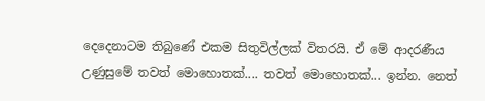දෙදෙනාටම තිබුණේ එකම සිතුවිල්ලක් විතරයි. ඒ මේ ආදරණීය උණුසුමේ තවත් මොහොතක්.... තවත් මොහොතක්... ඉන්න. නෙත්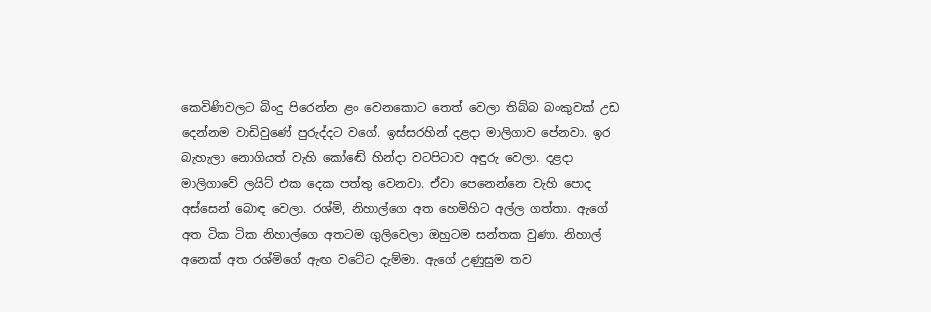කෙවිණිවලට බිංදු පිරෙන්න ළං වෙනකොට තෙත් වෙලා තිබ්බ බංකුවක් උඩ දෙන්නම වාඩිවුණේ පුරුද්දට වගේ. ඉස්සරහින් දළදා මාලිගාව පේනවා. ඉර බැහැලා නොගියත් වැහි කෝඬේ හින්දා වටපිටාව අඳුරු වෙලා. දළදා මාලිගාවේ ලයිට් එක දෙක පත්තු වෙනවා. ඒවා පෙනෙන්නෙ වැහි පොද අස්සෙන් බොඳ වෙලා. රශ්මි, නිහාල්ගෙ අත හෙමිහිට අල්ල ගත්තා. ඇගේ අත ටික ටික නිහාල්ගෙ අතටම ගුලිවෙලා ඔහුටම සන්තක වුණා. නිහාල් අනෙක් අත රශ්මිගේ ඇඟ වටේට දැම්මා. ඇගේ උණුසුම තව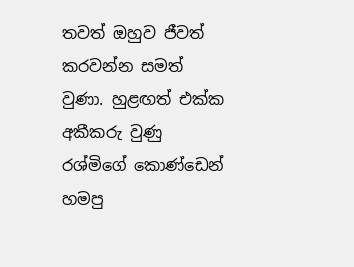තවත් ඔහුව ජීවත් කරවන්න සමත් වුණා. හුළඟත් එක්ක අකීකරු වුණු රශ්මිගේ කොණ්ඩෙන් හමපු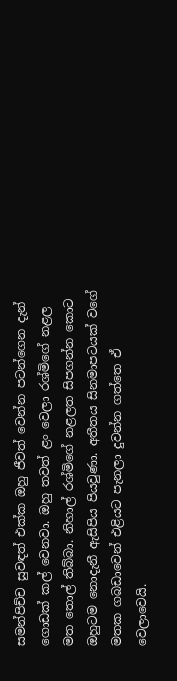සමන්පිච්ච සුවඳත් එක්ක ඔහු ජීවත් වෙන්න පටන්ගෙන දැන් ගොඩක් කල් වෙනවා. ඔහු තවත් ළං වෙලා රශ්මිගේ නළල මත තොල් තිබ්බා. නිහාල් රශ්මිගේ නළලත සිපගන්න කොට ඔහුටම නොදැනී ඇසිපිය පියවුණා. අතීතය සිනමාපටයක් වගේ මතක ගබඩාවෙන් එළියට පැනලා දුවන්න ගත්තෙ ඒ වෙලාවෙයි.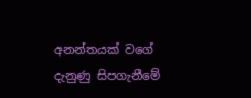අනන්තයක් වගේ දැනුණු සිපගැනීමේ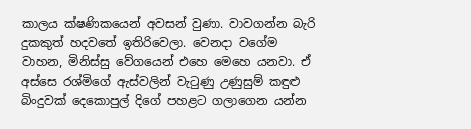කාලය ක්ෂණිකයෙන් අවසන් වුණා. වාවගන්න බැරි දුකකුත් හදවතේ ඉතිරිවෙලා. වෙනදා වගේම වාහන, මිනිස්සු වේගයෙන් එහෙ මෙහෙ යනවා. ඒ අස්සෙ රශ්මිගේ ඇස්වලින් වැටුණු උණුසුම් කඳුළු බිංදුවක් දෙකොපුල් දිගේ පහළට ගලාගෙන යන්න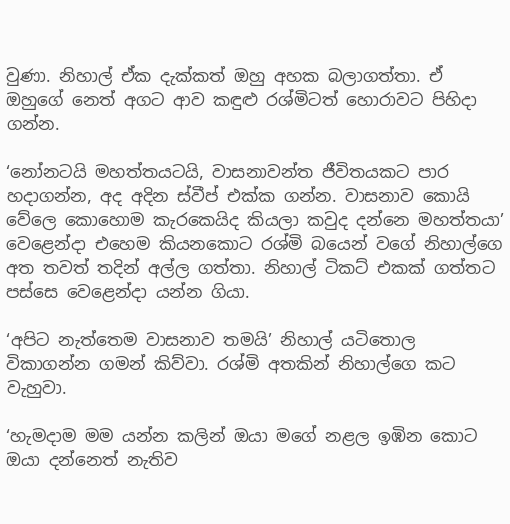වුණා. නිහාල් ඒක දැක්කත් ඔහු අහක බලාගත්තා. ඒ ඔහුගේ නෙත් අගට ආව කඳුළු රශ්මිටත් හොරාවට පිහිදා ගන්න.

‘නෝනටයි මහත්තයටයි, වාසනාවන්ත ජීවිතයකට පාර හදාගන්න, අද අදින ස්වීප් එක්ක ගන්න. වාසනාව කොයි වේලෙ කොහොම කැරකෙයිද කියලා කවුද දන්නෙ මහත්තයා’ වෙළෙන්දා එහෙම කියනකොට රශ්මි බයෙන් වගේ නිහාල්ගෙ අත තවත් තදින් අල්ල ගත්තා. නිහාල් ටිකට් එකක් ගත්තට පස්සෙ වෙළෙන්දා යන්න ගියා.

‘අපිට නැත්තෙම වාසනාව තමයි’ නිහාල් යටිතොල විකාගන්න ගමන් කිව්වා. රශ්මි අතකින් නිහාල්ගෙ කට වැහුවා.

‘හැමදාම මම යන්න කලින් ඔයා මගේ නළල ඉඹින කොට ඔයා දන්නෙත් නැතිව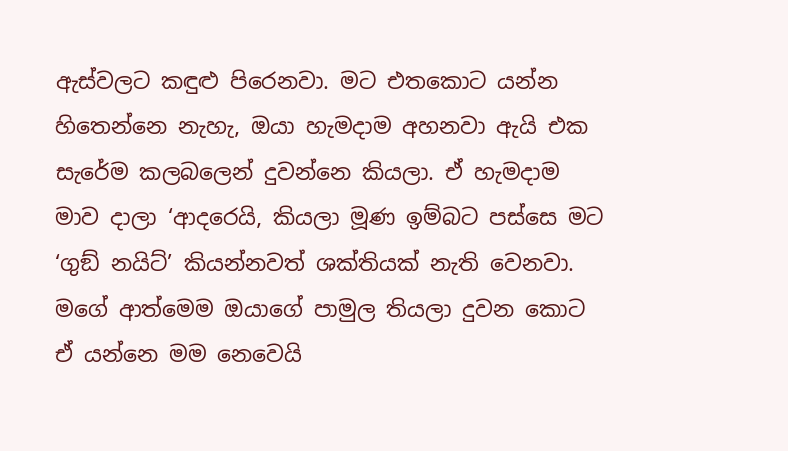ඇස්වලට කඳුළු පිරෙනවා. මට එතකොට යන්න හිතෙන්නෙ නැහැ, ඔයා හැමදාම අහනවා ඇයි එක සැරේම කලබලෙන් දුවන්නෙ කියලා. ඒ හැමදාම මාව දාලා ‘ආදරෙයි, කියලා මූණ ඉම්බට පස්සෙ මට ‘ගුඞ් නයිට්’ කියන්නවත් ශක්තියක් නැති වෙනවා. මගේ ආත්මෙම ඔයාගේ පාමුල තියලා දුවන කොට ඒ යන්නෙ මම නෙවෙයි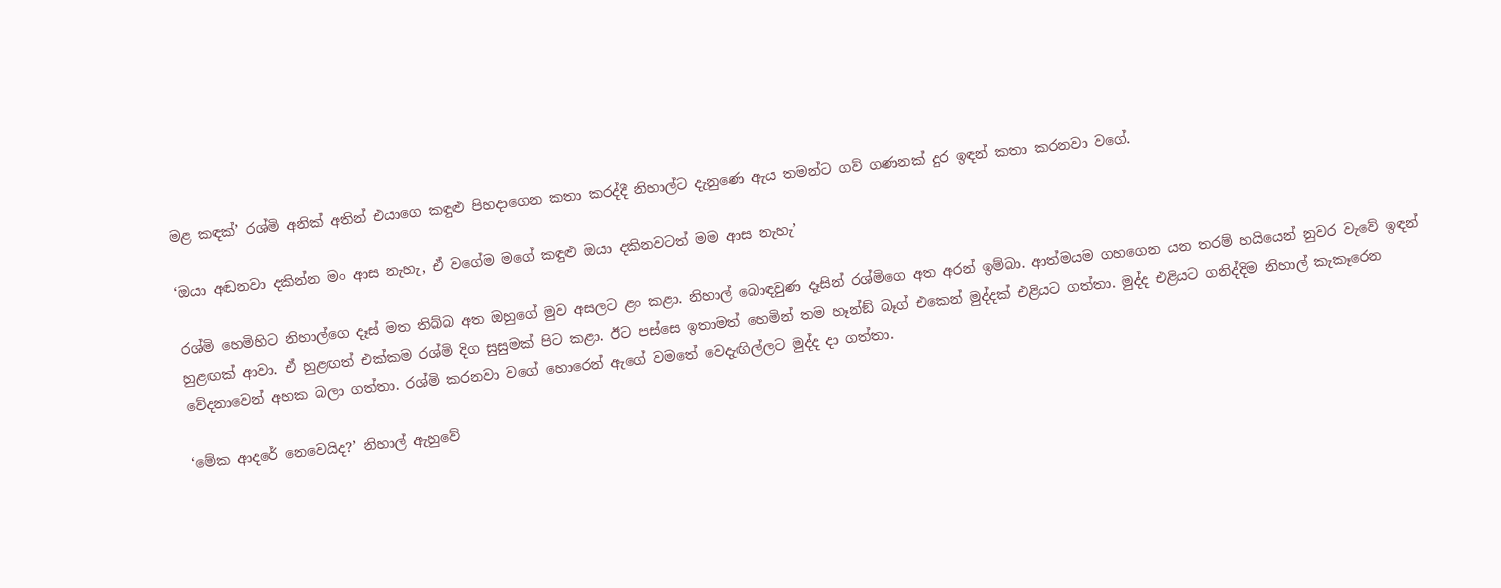මළ කඳක්’ රශ්මි අනික් අතින් එයාගෙ කඳුළු පිහදාගෙන කතා කරද්දී නිහාල්ට දැනුණෙ ඇය තමන්ට ගව් ගණනක් දුර ඉඳන් කතා කරනවා වගේ.

‘ඔයා අඬනවා දකින්න මං ආස නැහැ, ඒ වගේම මගේ කඳුළු ඔයා දකිනවටත් මම ආස නැහැ’

රශ්මි හෙමිහිට නිහාල්ගෙ දෑස් මත තිබ්බ අත ඔහුගේ මුව අසලට ළං කළා. නිහාල් බොඳවුණ දෑසින් රශ්මිගෙ අත අරන් ඉම්බා. ආත්මයම ගහගෙන යන තරම් හයියෙන් නුවර වැවේ ඉඳන් හුළඟක් ආවා. ඒ හුළඟත් එක්කම රශ්මි දිග සුසුමක් පිට කළා. ඊට පස්සෙ ඉතාමත් හෙමින් තම හෑන්ඞ් බෑග් එකෙන් මුද්දක් එළියට ගත්තා. මුද්ද එළියට ගනිද්දිම නිහාල් කැකෑරෙන වේදනාවෙන් අහක බලා ගත්තා. රශ්මි කරනවා වගේ හොරෙන් ඇගේ වමතේ වෙදැඟිල්ලට මුද්ද දා ගත්තා.

‘මේක ආදරේ නෙවෙයිද?’ නිහාල් ඇහුවේ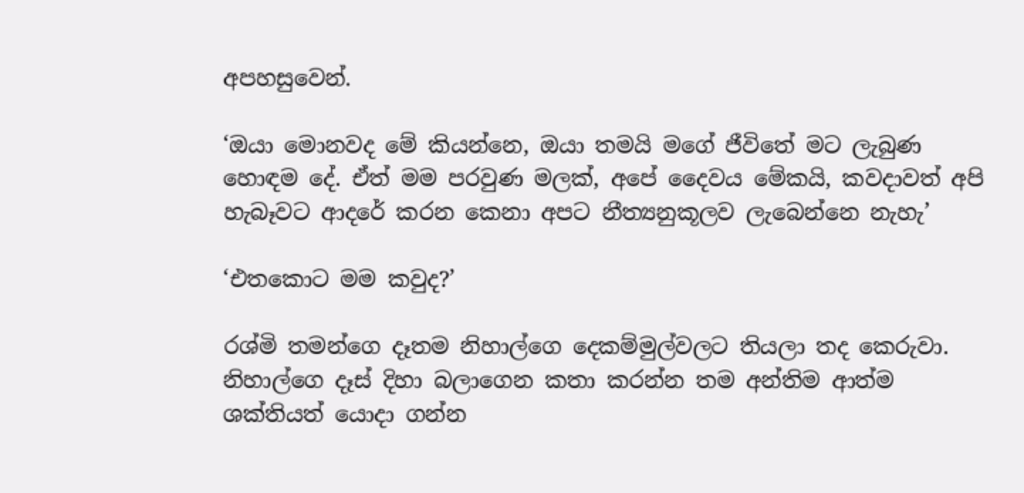අපහසුවෙන්.

‘ඔයා මොනවද මේ කියන්නෙ, ඔයා තමයි මගේ ජීවිතේ මට ලැබුණ හොඳම දේ. ඒත් මම පරවුණ මලක්, අපේ දෛවය මේකයි, කවදාවත් අපි හැබෑවට ආදරේ කරන කෙනා අපට නීත්‍යනුකූලව ලැබෙන්නෙ නැහැ’

‘එතකොට මම කවුද?’

රශ්මි තමන්ගෙ දෑතම නිහාල්ගෙ දෙකම්මුල්වලට තියලා තද කෙරුවා. නිහාල්ගෙ දෑස් දිහා බලාගෙන කතා කරන්න තම අන්තිම ආත්ම ශක්තියත් යොදා ගන්න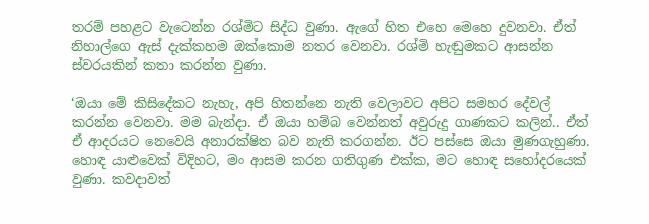තරම් පහළට වැටෙන්න රශ්මිට සිද්ධ වුණා. ඇගේ හිත එහෙ මෙහෙ දුවනවා. ඒත් නිහාල්ගෙ ඇස් දැක්කහම ඔක්කොම නතර වෙනවා. රශ්මි හැඬුමකට ආසන්න ස්වරයකින් කතා කරන්න වුණා.

‘ඔයා මේ කිසිදේකට නැහැ, අපි හිතන්නෙ නැති වෙලාවට අපිට සමහර දේවල් කරන්න වෙනවා. මම බැන්දා. ඒ ඔයා හම්බ වෙන්නත් අවුරුදු ගාණකට කලින්.. ඒත් ඒ ආදරයට නෙවෙයි අනාරක්ෂිත බව නැති කරගන්න. ඊට පස්සෙ ඔයා මුණගැහුණා. හොඳ යාළුවෙක් විදිහට, මං ආසම කරන ගතිගුණ එක්ක, මට හොඳ සහෝදරයෙක් වුණා. කවදාවත්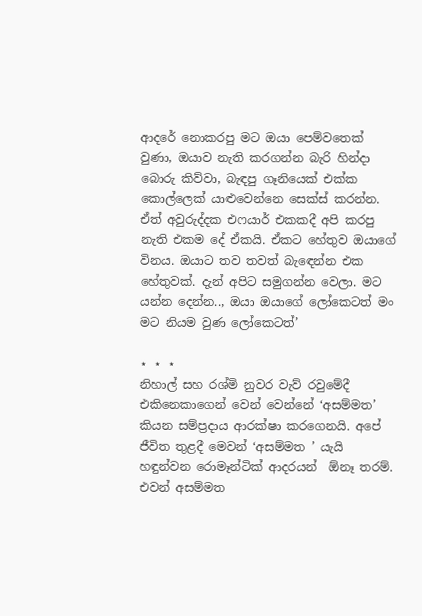ආදරේ නොකරපු මට ඔයා පෙම්වතෙක් වුණා, ඔයාව නැති කරගන්න බැරි හින්දා බොරු කිව්වා, බැඳපු ගෑනියෙක් එක්ක කොල්ලෙක් යාළුවෙන්නෙ සෙක්ස් කරන්න. ඒත් අවුරුද්දක එෆයාර් එකකදී අපි කරපු නැති එකම දේ ඒකයි. ඒකට හේතුව ඔයාගේ විනය. ඔයාට තව තවත් බැඳෙන්න එක හේතුවක්. දැන් අපිට සමුගන්න වෙලා. මට යන්න දෙන්න.., ඔයා ඔයාගේ ලෝකෙටත් මං මට නියම වුණ ලෝකෙටත්’

⋆ ⋆ ⋆
නිහාල් සහ රශ්මි නුවර වැව් රවුමේදී එකිනෙකාගෙන් වෙන් වෙන්නේ ‘අසම්මත’ කියන සම්ප්‍රදාය ආරක්ෂා කරගෙනයි. අපේ ජීවිත තුළදී මෙවන් ‘අසම්මත ’ යැයි හඳුන්වන රොමෑන්ටික් ආදරයන්  ඕනෑ තරම්. එවන් අසම්මත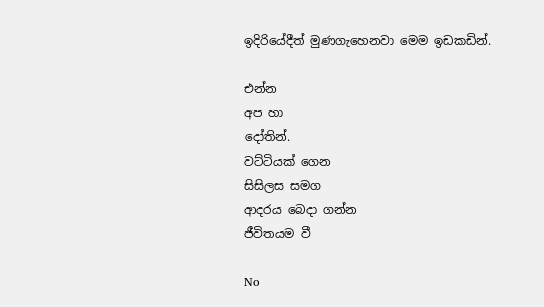ඉදිරියේදීත් මුණගැහෙනවා මෙම ඉඩකඩින්.

එන්න
අප හා
දෝතින්.
වට්ටියක් ගෙන
සිසිලස සමග
ආදරය බෙදා ගන්න
ජීවිතයම වී

No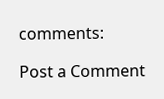comments:

Post a Comment